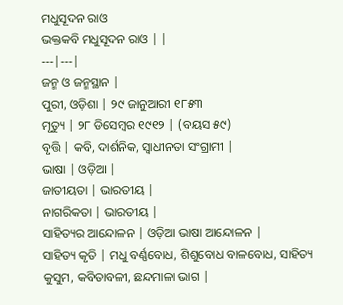ମଧୁସୂଦନ ରାଓ
ଭକ୍ତକବି ମଧୁସୂଦନ ରାଓ | |
---|---|
ଜନ୍ମ ଓ ଜନ୍ମସ୍ଥାନ |
ପୁରୀ, ଓଡ଼ିଶା | ୨୯ ଜାନୁଆରୀ ୧୮୫୩
ମୃତ୍ୟୁ | ୨୮ ଡିସେମ୍ବର ୧୯୧୨ | (ବୟସ ୫୯)
ବୃତ୍ତି | କବି, ଦାର୍ଶନିକ, ସ୍ୱାଧୀନତା ସଂଗ୍ରାମୀ |
ଭାଷା | ଓଡ଼ିଆ |
ଜାତୀୟତା | ଭାରତୀୟ |
ନାଗରିକତା | ଭାରତୀୟ |
ସାହିତ୍ୟର ଆନ୍ଦୋଳନ | ଓଡ଼ିଆ ଭାଷା ଆନ୍ଦୋଳନ |
ସାହିତ୍ୟ କୃତି | ମଧୁ ବର୍ଣ୍ଣବୋଧ, ଶିଶୁବୋଧ ବାଳବୋଧ, ସାହିତ୍ୟ କୁସୁମ, କବିତାବଳୀ, ଛନ୍ଦମାଳା ଭାଗ |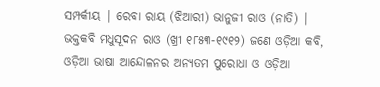ସମ୍ପର୍କୀୟ | ରେବା ରାୟ (ଝିଆରୀ) ଭାନୁଜୀ ରାଓ (ନାତି) |
ଭକ୍ତକବି ମଧୁସୂଦନ ରାଓ (ଖ୍ରୀ ୧୮୫୩-୧୯୧୨) ଜଣେ ଓଡ଼ିଆ କବି, ଓଡ଼ିଆ ଭାଷା ଆନ୍ଦୋଳନର ଅନ୍ୟତମ ପୁରୋଧା ଓ ଓଡ଼ିଆ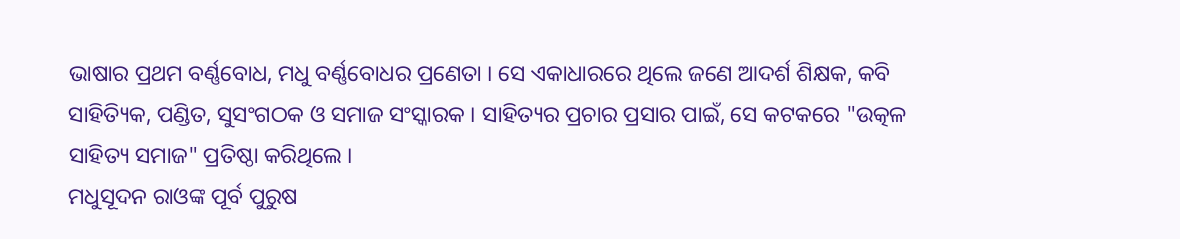ଭାଷାର ପ୍ରଥମ ବର୍ଣ୍ଣବୋଧ, ମଧୁ ବର୍ଣ୍ଣବୋଧର ପ୍ରଣେତା । ସେ ଏକାଧାରରେ ଥିଲେ ଜଣେ ଆଦର୍ଶ ଶିକ୍ଷକ, କବି ସାହିତ୍ୟିକ, ପଣ୍ଡିତ, ସୁସଂଗଠକ ଓ ସମାଜ ସଂସ୍କାରକ । ସାହିତ୍ୟର ପ୍ରଚାର ପ୍ରସାର ପାଇଁ, ସେ କଟକରେ "ଉତ୍କଳ ସାହିତ୍ୟ ସମାଜ" ପ୍ରତିଷ୍ଠା କରିଥିଲେ ।
ମଧୁସୂଦନ ରାଓଙ୍କ ପୂର୍ବ ପୁରୁଷ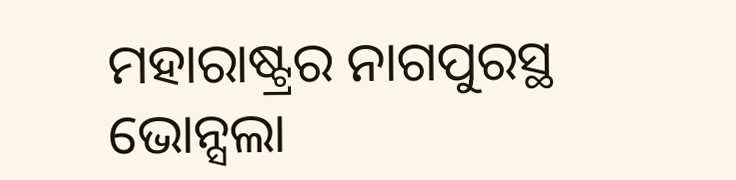ମହାରାଷ୍ଟ୍ରର ନାଗପୁରସ୍ଥ ଭୋନ୍ସଲା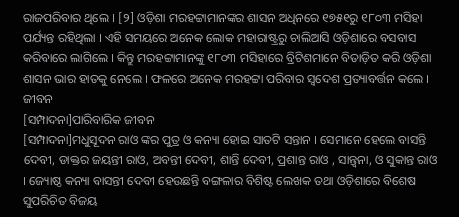ରାଜପରିବାର ଥିଲେ । [୨] ଓଡ଼ିଶା ମରହଟ୍ଟାମାନଙ୍କର ଶାସନ ଅଧିନରେ ୧୭୫୧ରୁ ୧୮୦୩ ମସିହା ପର୍ଯ୍ୟନ୍ତ ରହିଥିଲା । ଏହି ସମୟରେ ଅନେକ ଲୋକ ମହାରାଷ୍ଟ୍ରରୁ ଚାଲିଆସି ଓଡ଼ିଶାରେ ବସବାସ କରିବାରେ ଲାଗିଲେ । କିନ୍ତୁ ମରହଟ୍ଟାମାନଙ୍କୁ ୧୮୦୩ ମସିହାରେ ବ୍ରିଟିଶମାନେ ବିତାଡ଼ିତ କରି ଓଡ଼ିଶା ଶାସନ ଭାର ହାତକୁ ନେଲେ । ଫଳରେ ଅନେକ ମରହଟ୍ଟା ପରିବାର ସ୍ୱଦେଶ ପ୍ରତ୍ୟାବର୍ତ୍ତନ କଲେ ।
ଜୀବନ
[ସମ୍ପାଦନା]ପାରିବାରିକ ଜୀବନ
[ସମ୍ପାଦନା]ମଧୁସୂଦନ ରାଓ ଙ୍କର ପୁତ୍ର ଓ କନ୍ୟା ହୋଇ ସାତଟି ସନ୍ତାନ । ସେମାନେ ହେଲେ ବାସନ୍ତି ଦେବୀ, ଡାକ୍ତର ଜୟନ୍ତୀ ରାଓ, ଅବନ୍ତୀ ଦେବୀ, ଶାନ୍ତି ଦେବୀ, ପ୍ରଶାନ୍ତ ରାଓ , ସାନ୍ତ୍ୱନା, ଓ ସୁକାନ୍ତ ରାଓ । ଜ୍ୟୋଷ୍ଠ କନ୍ୟା ବାସନ୍ତୀ ଦେବୀ ହେଉଛନ୍ତି ବଙ୍ଗଳାର ବିଶିଷ୍ଟ ଲେଖକ ତଥା ଓଡ଼ିଶାରେ ବିଶେଷ ସୁପରିଚିତ ବିଜୟ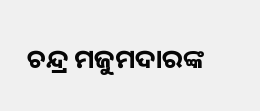ଚନ୍ଦ୍ର ମଜୁମଦାରଙ୍କ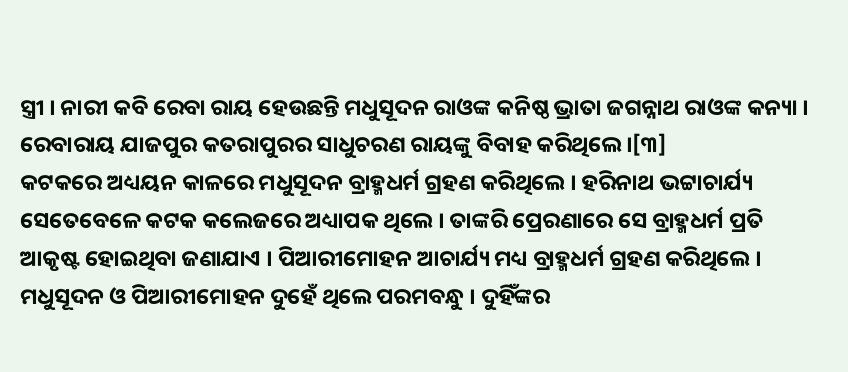ସ୍ତ୍ରୀ । ନାରୀ କବି ରେବା ରାୟ ହେଉଛନ୍ତି ମଧୁସୂଦନ ରାଓଙ୍କ କନିଷ୍ଠ ଭ୍ରାତା ଜଗନ୍ନାଥ ରାଓଙ୍କ କନ୍ୟା । ରେବାରାୟ ଯାଜପୁର କତରାପୁରର ସାଧୁଚରଣ ରାୟଙ୍କୁ ବିବାହ କରିଥିଲେ ।[୩]
କଟକରେ ଅଧ୍ୟୟନ କାଳରେ ମଧୁସୂଦନ ବ୍ରାହ୍ମଧର୍ମ ଗ୍ରହଣ କରିଥିଲେ । ହରିନାଥ ଭଟ୍ଟାଚାର୍ଯ୍ୟ ସେତେବେଳେ କଟକ କଲେଜରେ ଅଧ୍ୟାପକ ଥିଲେ । ତାଙ୍କରି ପ୍ରେରଣାରେ ସେ ବ୍ରାହ୍ମଧର୍ମ ପ୍ରତି ଆକୃଷ୍ଟ ହୋଇଥିବା ଜଣାଯାଏ । ପିଆରୀମୋହନ ଆଚାର୍ଯ୍ୟ ମଧ୍ୟ ବ୍ରାହ୍ମଧର୍ମ ଗ୍ରହଣ କରିଥିଲେ । ମଧୁସୂଦନ ଓ ପିଆରୀମୋହନ ଦୁହେଁ ଥିଲେ ପରମବନ୍ଧୁ । ଦୁହିଁଙ୍କର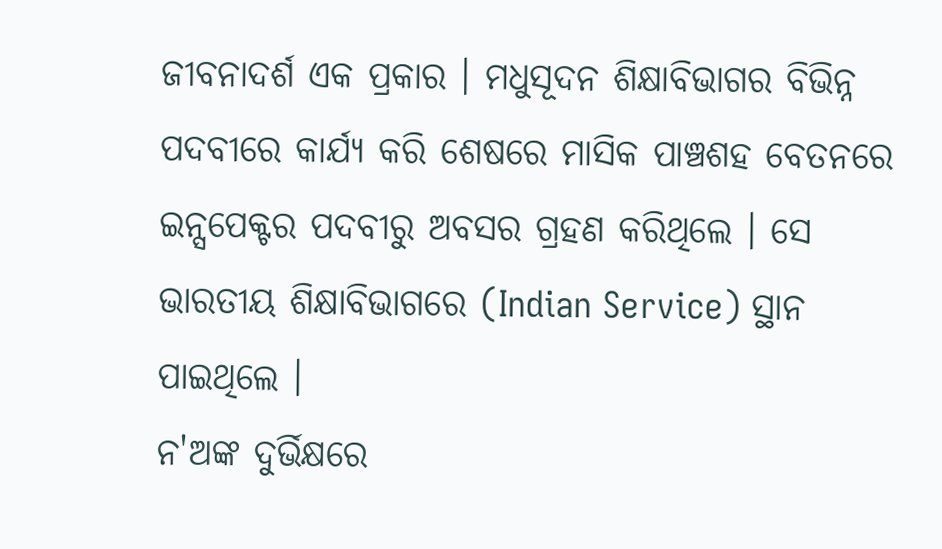ଜୀବନାଦର୍ଶ ଏକ ପ୍ରକାର । ମଧୁସୂଦନ ଶିକ୍ଷାବିଭାଗର ବିଭିନ୍ନ ପଦବୀରେ କାର୍ଯ୍ୟ କରି ଶେଷରେ ମାସିକ ପାଞ୍ଚଶହ ବେତନରେ ଇନ୍ସପେକ୍ଟର ପଦବୀରୁ ଅବସର ଗ୍ରହଣ କରିଥିଲେ । ସେ ଭାରତୀୟ ଶିକ୍ଷାବିଭାଗରେ (Indian Service) ସ୍ଥାନ ପାଇଥିଲେ ।
ନ'ଅଙ୍କ ଦୁର୍ଭିକ୍ଷରେ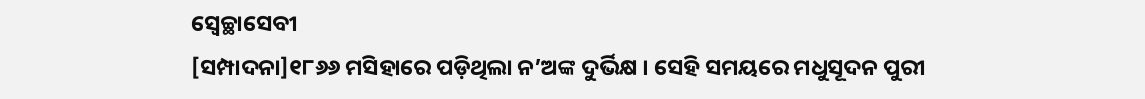ସ୍ୱେଚ୍ଛାସେବୀ
[ସମ୍ପାଦନା]୧୮୬୬ ମସିହାରେ ପଡ଼ିଥିଲା ନ’ଅଙ୍କ ଦୁର୍ଭିକ୍ଷ । ସେହି ସମୟରେ ମଧୁସୂଦନ ପୁରୀ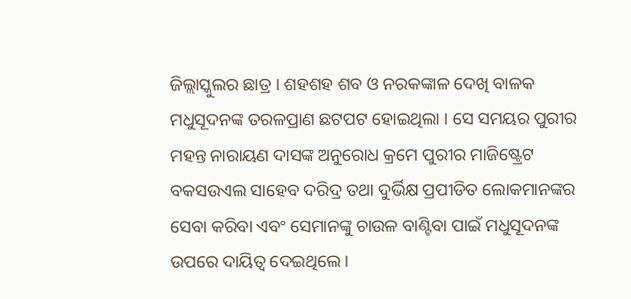ଜିଲ୍ଲାସ୍କୁଲର ଛାତ୍ର । ଶହଶହ ଶବ ଓ ନରକଙ୍କାଳ ଦେଖି ବାଳକ ମଧୁସୂଦନଙ୍କ ତରଳପ୍ରାଣ ଛଟପଟ ହୋଇଥିଲା । ସେ ସମୟର ପୁରୀର ମହନ୍ତ ନାରାୟଣ ଦାସଙ୍କ ଅନୁରୋଧ କ୍ରମେ ପୁରୀର ମାଜିଷ୍ଟ୍ରେଟ ବକସଉଏଲ ସାହେବ ଦରିଦ୍ର ତଥା ଦୁର୍ଭିକ୍ଷ ପ୍ରପୀଡିତ ଲୋକମାନଙ୍କର ସେବା କରିବା ଏବଂ ସେମାନଙ୍କୁ ଚାଉଳ ବାଣ୍ଟିବା ପାଇଁ ମଧୁସୂଦନଙ୍କ ଉପରେ ଦାୟିତ୍ୱ ଦେଇଥିଲେ ।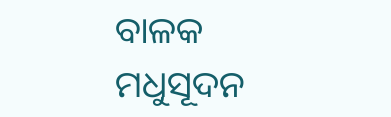ବାଳକ ମଧୁସୂଦନ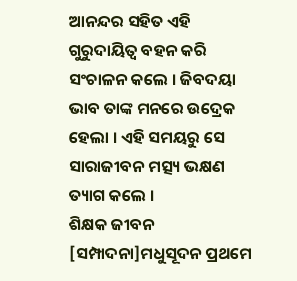ଆନନ୍ଦର ସହିତ ଏହି ଗୁରୁଦାୟିତ୍ୱ ବହନ କରି ସଂଚାଳନ କଲେ । ଜିବଦୟା ଭାବ ତାଙ୍କ ମନରେ ଉଦ୍ରେକ ହେଲା । ଏହି ସମୟରୁ ସେ ସାରାଜୀବନ ମତ୍ସ୍ୟ ଭକ୍ଷଣ ତ୍ୟାଗ କଲେ ।
ଶିକ୍ଷକ ଜୀବନ
[ସମ୍ପାଦନା]ମଧୁସୂଦନ ପ୍ରଥମେ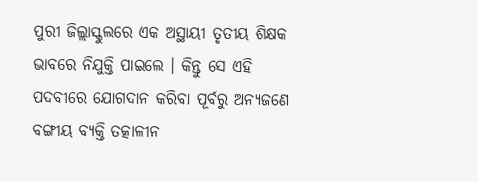ପୁରୀ ଜିଲ୍ଲାସ୍କୁଲରେ ଏକ ଅସ୍ଥାୟୀ ତୃତୀୟ ଶିକ୍ଷକ ଭାବରେ ନିଯୁକ୍ତି ପାଇଲେ । କିନ୍ତୁ ସେ ଏହି ପଦବୀରେ ଯୋଗଦାନ କରିବା ପୂର୍ବରୁ ଅନ୍ୟଜଣେ ବଙ୍ଗୀୟ ବ୍ୟକ୍ତି ତତ୍କାଳୀନ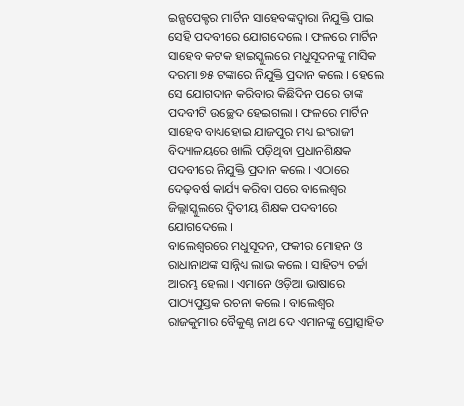ଇନ୍ସପେକ୍ଟର ମାର୍ଟିନ ସାହେବଙ୍କଦ୍ୱାରା ନିଯୁକ୍ତି ପାଇ ସେହି ପଦବୀରେ ଯୋଗଦେଲେ । ଫଳରେ ମାର୍ଟିନ ସାହେବ କଟକ ହାଇସ୍କୁଲରେ ମଧୁସୂଦନଙ୍କୁ ମାସିକ ଦରମା ୭୫ ଟଙ୍କାରେ ନିଯୁକ୍ତି ପ୍ରଦାନ କଲେ । ହେଲେ ସେ ଯୋଗଦାନ କରିବାର କିଛିଦିନ ପରେ ତାଙ୍କ ପଦବୀଟି ଉଚ୍ଛେଦ ହେଇଗଲା । ଫଳରେ ମାର୍ଟିନ ସାହେବ ବାଧ୍ୟହୋଇ ଯାଜପୁର ମଧ୍ୟ ଇଂରାଜୀ ବିଦ୍ୟାଳୟରେ ଖାଲି ପଡ଼ିଥିବା ପ୍ରଧାନଶିକ୍ଷକ ପଦବୀରେ ନିଯୁକ୍ତି ପ୍ରଦାନ କଲେ । ଏଠାରେ ଦେଢ଼ବର୍ଷ କାର୍ଯ୍ୟ କରିବା ପରେ ବାଲେଶ୍ୱର ଜିଲ୍ଲାସ୍କୁଲରେ ଦ୍ୱିତୀୟ ଶିକ୍ଷକ ପଦବୀରେ ଯୋଗଦେଲେ ।
ବାଲେଶ୍ୱରରେ ମଧୁସୂଦନ, ଫକୀର ମୋହନ ଓ ରାଧାନାଥଙ୍କ ସାନ୍ନିଧ୍ୟ ଲାଭ କଲେ । ସାହିତ୍ୟ ଚର୍ଚ୍ଚା ଆରମ୍ଭ ହେଲା । ଏମାନେ ଓଡ଼ିଆ ଭାଷାରେ ପାଠ୍ୟପୁସ୍ତକ ରଚନା କଲେ । ବାଲେଶ୍ୱର ରାଜକୁମାର ବୈକୁଣ୍ଠ ନାଥ ଦେ ଏମାନଙ୍କୁ ପ୍ରୋତ୍ସାହିତ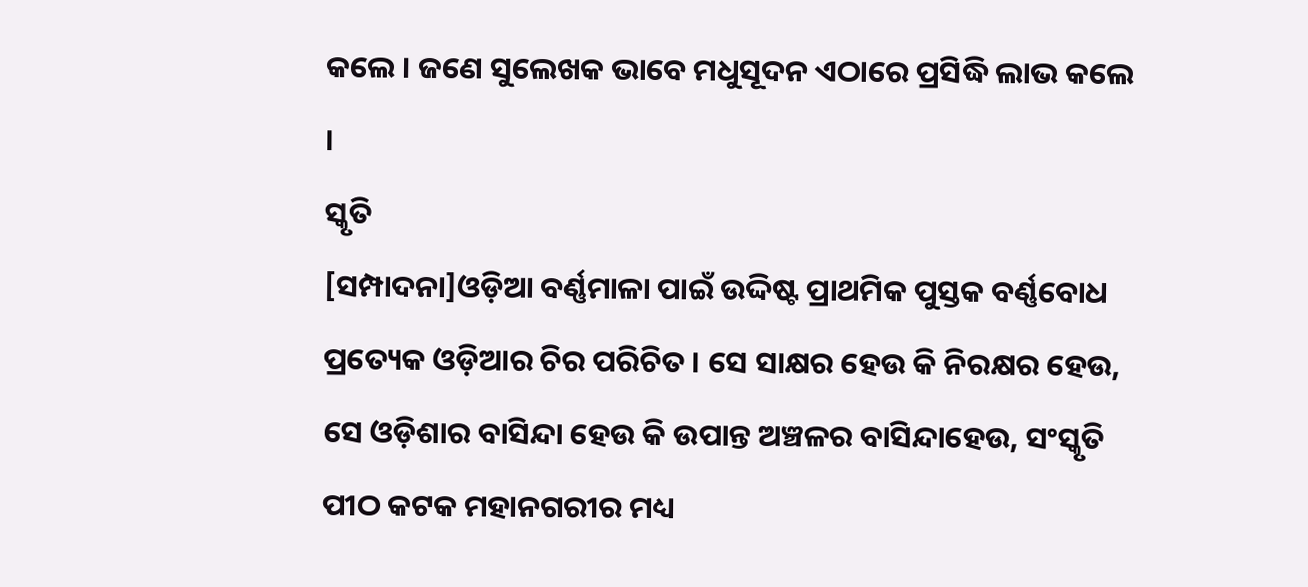କଲେ । ଜଣେ ସୁଲେଖକ ଭାବେ ମଧୁସୂଦନ ଏଠାରେ ପ୍ରସିଦ୍ଧି ଲାଭ କଲେ ।
ସ୍କୃତି
[ସମ୍ପାଦନା]ଓଡ଼ିଆ ବର୍ଣ୍ଣମାଳା ପାଇଁ ଉଦ୍ଦିଷ୍ଟ ପ୍ରାଥମିକ ପୁସ୍ତକ ବର୍ଣ୍ଣବୋଧ ପ୍ରତ୍ୟେକ ଓଡ଼ିଆର ଚିର ପରିଚିତ । ସେ ସାକ୍ଷର ହେଉ କି ନିରକ୍ଷର ହେଉ, ସେ ଓଡ଼ିଶାର ବାସିନ୍ଦା ହେଉ କି ଉପାନ୍ତ ଅଞ୍ଚଳର ବାସିନ୍ଦାହେଉ, ସଂସ୍କୃତି ପୀଠ କଟକ ମହାନଗରୀର ମଧ୍ୟ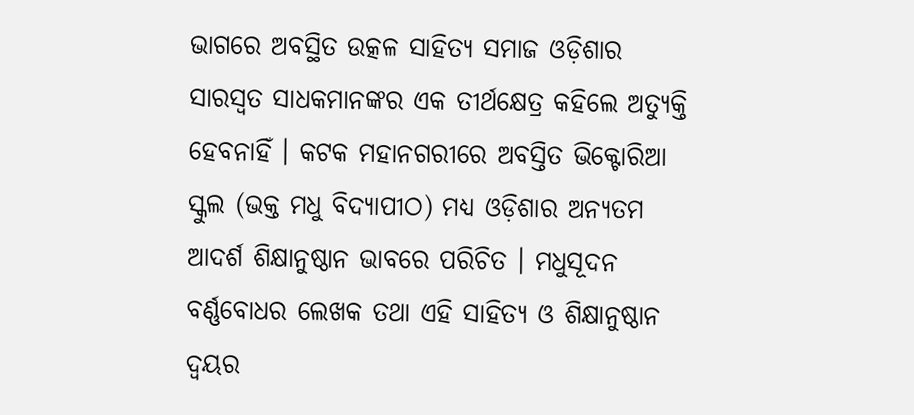ଭାଗରେ ଅବସ୍ଥିତ ଉତ୍କଳ ସାହିତ୍ୟ ସମାଜ ଓଡ଼ିଶାର ସାରସ୍ୱତ ସାଧକମାନଙ୍କର ଏକ ତୀର୍ଥକ୍ଷେତ୍ର କହିଲେ ଅତ୍ୟୁକ୍ତି ହେବନାହିଁ । କଟକ ମହାନଗରୀରେ ଅବସ୍ତିତ ଭିକ୍ଟୋରିଆ ସ୍କୁଲ (ଭକ୍ତ ମଧୁ ବିଦ୍ୟାପୀଠ) ମଧ୍ୟ ଓଡ଼ିଶାର ଅନ୍ୟତମ ଆଦର୍ଶ ଶିକ୍ଷାନୁଷ୍ଠାନ ଭାବରେ ପରିଚିତ । ମଧୁସୂଦନ ବର୍ଣ୍ଣବୋଧର ଲେଖକ ତଥା ଏହି ସାହିତ୍ୟ ଓ ଶିକ୍ଷାନୁଷ୍ଠାନ ଦ୍ୱୟର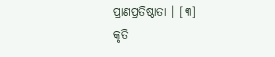ପ୍ରାଣପ୍ରତିଷ୍ଠାତା । [୩]
କୃତି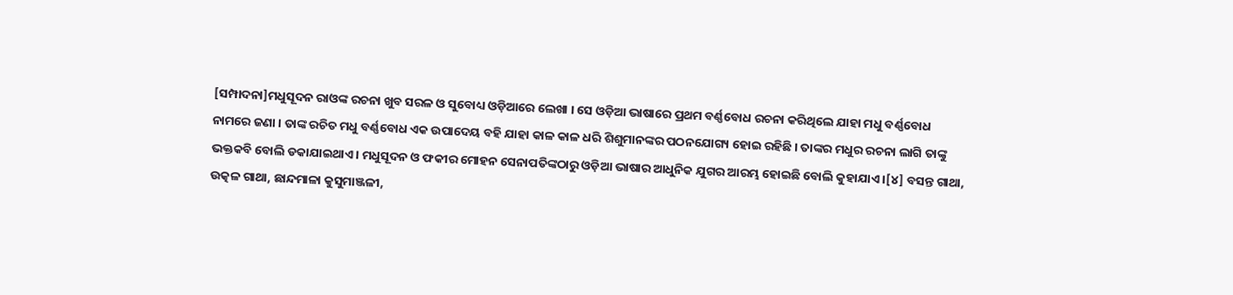[ସମ୍ପାଦନା]ମଧୁସୂଦନ ରାଓଙ୍କ ରଚନା ଖୁବ ସରଳ ଓ ସୁବୋଧ୍ୟ ଓଡ଼ିଆରେ ଲେଖା । ସେ ଓଡ଼ିଆ ଭାଷାରେ ପ୍ରଥମ ବର୍ଣ୍ଣବୋଧ ରଚନା କରିଥିଲେ ଯାହା ମଧୁ ବର୍ଣ୍ଣବୋଧ ନାମରେ ଜଣା । ତାଙ୍କ ରଚିତ ମଧୁ ବର୍ଣ୍ଣବୋଧ ଏକ ଉପାଦେୟ ବହି ଯାହା କାଳ କାଳ ଧରି ଶିଶୁମାନଙ୍କର ପଠନଯୋଗ୍ୟ ହୋଇ ରହିଛି । ତାଙ୍କର ମଧୁର ରଚନା ଲାଗି ତାଙ୍କୁ ଭକ୍ତକବି ବୋଲି ଡକାଯାଇଥାଏ । ମଧୁସୂଦନ ଓ ଫକୀର ମୋହନ ସେନାପତିଙ୍କଠାରୁ ଓଡ଼ିଆ ଭାଷାର ଆଧୁନିକ ଯୁଗର ଆରମ୍ଭ ହୋଇଛି ବୋଲି କୁହାଯାଏ ।[୪] ବସନ୍ତ ଗାଥା, ଉତ୍କଳ ଗାଥା, ଛାନ୍ଦମାଳା କୁସୁମାଞ୍ଜଳୀ,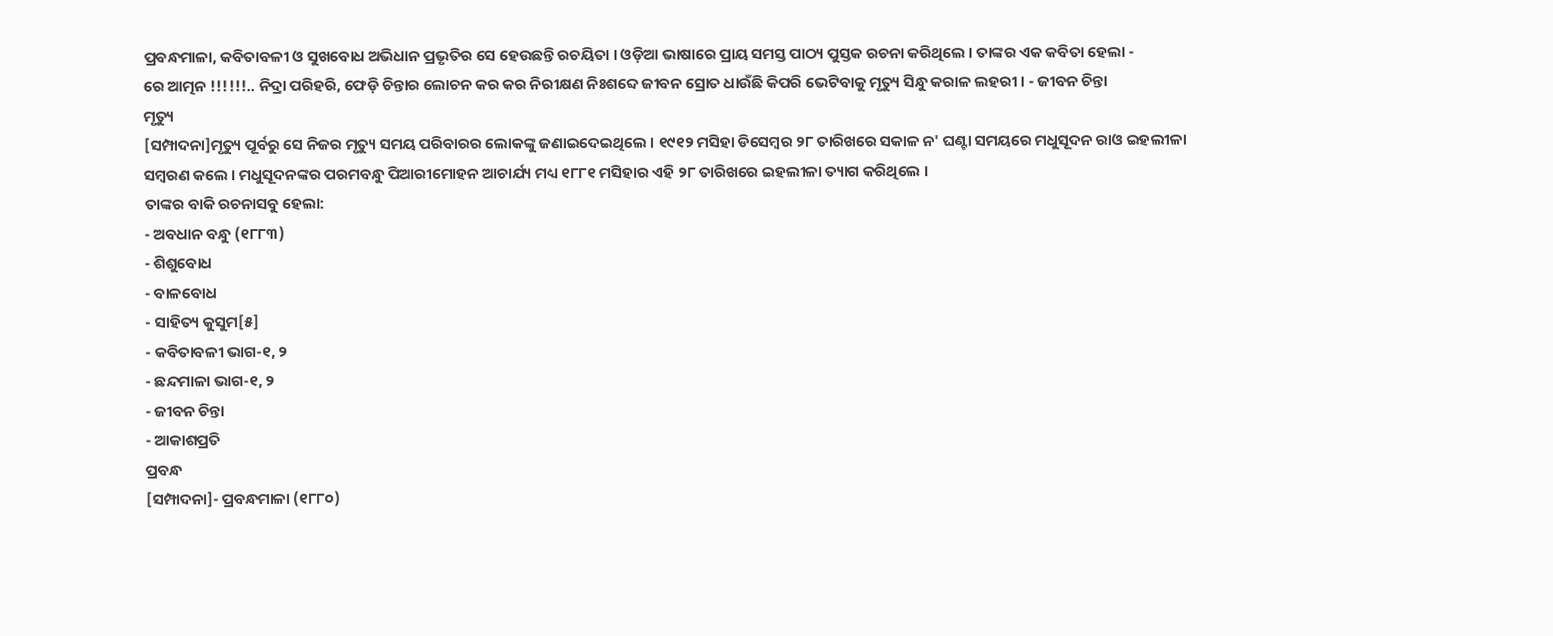ପ୍ରବନ୍ଧମାଳା, କବିତାବଳୀ ଓ ସୁଖବୋଧ ଅଭିଧାନ ପ୍ରଭୃତିର ସେ ହେଉଛନ୍ତି ରଚୟିତା । ଓଡ଼ିଆ ଭାଷାରେ ପ୍ରାୟ ସମସ୍ତ ପାଠ୍ୟ ପୁସ୍ତକ ରଚନା କରିଥିଲେ । ତାଙ୍କର ଏକ କବିତା ହେଲା -
ରେ ଆତ୍ମନ !!!!!!.. ନିଦ୍ରା ପରିହରି, ଫେଡ଼ି ଚିନ୍ତାର ଲୋଚନ କର କର ନିରୀକ୍ଷଣ ନିଃଶବ୍ଦେ ଜୀବନ ସ୍ରୋତ ଧାଉଁଛି କିପରି ଭେଟିବାକୁ ମୃତ୍ୟୁ ସିନ୍ଧୁ କରାଳ ଲହରୀ । - ଜୀବନ ଚିନ୍ତା
ମୃତ୍ୟୁ
[ସମ୍ପାଦନା]ମୃତ୍ୟୁ ପୂର୍ବରୁ ସେ ନିଜର ମୃତ୍ୟୁ ସମୟ ପରିବାରର ଲୋକଙ୍କୁ ଜଣାଇଦେଇଥିଲେ । ୧୯୧୨ ମସିହା ଡିସେମ୍ବର ୨୮ ତାରିଖରେ ସକାଳ ନ' ଘଣ୍ଟା ସମୟରେ ମଧୁସୂଦନ ରାଓ ଇହଲୀଳା ସମ୍ବରଣ କଲେ । ମଧୁସୂଦନଙ୍କର ପରମବନ୍ଧୁ ପିଆରୀମୋହନ ଆଚାର୍ଯ୍ୟ ମଧ୍ୟ ୧୮୮୧ ମସିହାର ଏହି ୨୮ ତାରିଖରେ ଇହଲୀଳା ତ୍ୟାଗ କରିଥିଲେ ।
ତାଙ୍କର ବାକି ରଚନାସବୁ ହେଲା:
- ଅବଧାନ ବନ୍ଧୁ (୧୮୮୩)
- ଶିଶୁବୋଧ
- ବାଳବୋଧ
- ସାହିତ୍ୟ କୁସୁମ[୫]
- କବିତାବଳୀ ଭାଗ-୧, ୨
- ଛନ୍ଦମାଳା ଭାଗ-୧, ୨
- ଜୀବନ ଚିନ୍ତା
- ଆକାଶପ୍ରତି
ପ୍ରବନ୍ଧ
[ସମ୍ପାଦନା]- ପ୍ରବନ୍ଧମାଳା (୧୮୮୦)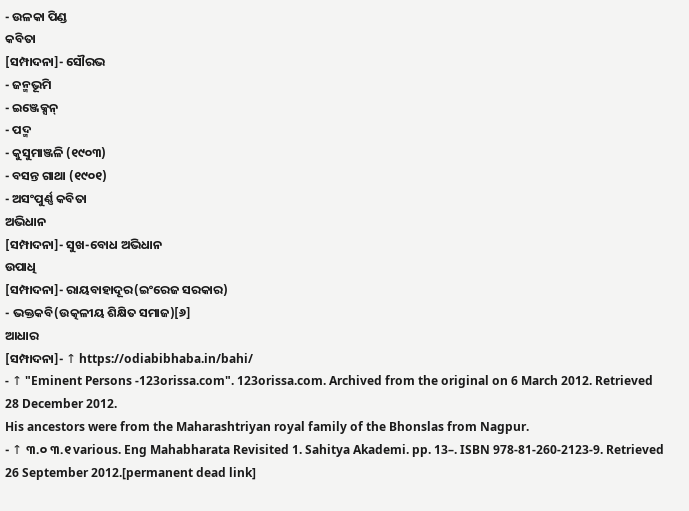- ଉଳକା ପିଣ୍ଡ
କବିତା
[ସମ୍ପାଦନା]- ସୌରଭ
- ଜନ୍ମଭୂମି
- ଇଞ୍ଜେକ୍ସନ୍
- ପଦ୍ମ
- କୁସୁମାଞ୍ଜଳି (୧୯୦୩)
- ବସନ୍ତ ଗାଥା (୧୯୦୧)
- ଅସଂପୁର୍ଣ୍ଣ କବିତା
ଅଭିଧାନ
[ସମ୍ପାଦନା]- ସୁଖ-ବୋଧ ଅଭିଧାନ
ଉପାଧି
[ସମ୍ପାଦନା]- ରାୟବାହାଦୂର(ଇଂରେଜ ସରକାର)
- ଭକ୍ତକବି(ଉତ୍କଳୀୟ ଶିକ୍ଷିତ ସମାଜ)[୬]
ଆଧାର
[ସମ୍ପାଦନା]- ↑ https://odiabibhaba.in/bahi/
- ↑ "Eminent Persons -123orissa.com". 123orissa.com. Archived from the original on 6 March 2012. Retrieved 28 December 2012.
His ancestors were from the Maharashtriyan royal family of the Bhonslas from Nagpur.
- ↑ ୩.୦ ୩.୧ various. Eng Mahabharata Revisited 1. Sahitya Akademi. pp. 13–. ISBN 978-81-260-2123-9. Retrieved 26 September 2012.[permanent dead link]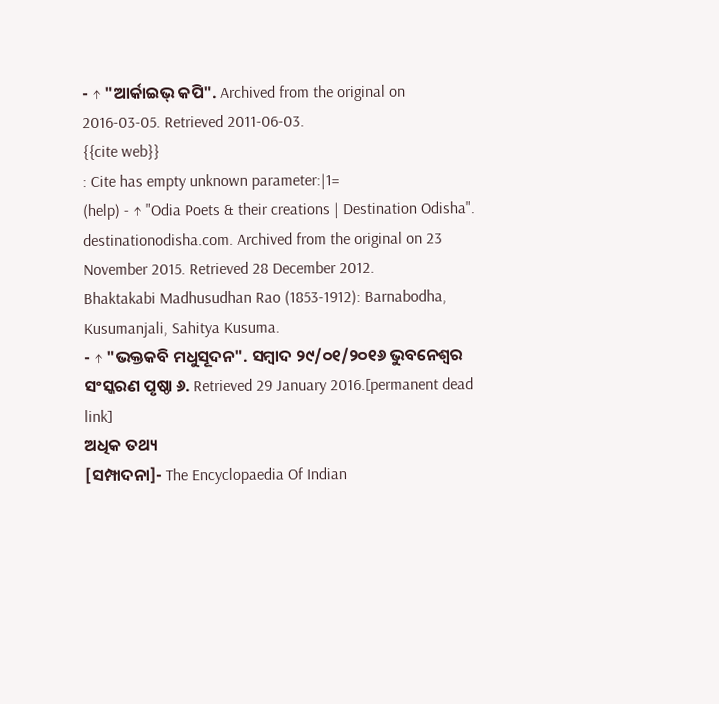- ↑ "ଆର୍କାଇଭ୍ କପି". Archived from the original on 2016-03-05. Retrieved 2011-06-03.
{{cite web}}
: Cite has empty unknown parameter:|1=
(help) - ↑ "Odia Poets & their creations | Destination Odisha". destinationodisha.com. Archived from the original on 23 November 2015. Retrieved 28 December 2012.
Bhaktakabi Madhusudhan Rao (1853-1912): Barnabodha, Kusumanjali, Sahitya Kusuma.
- ↑ "ଭକ୍ତକବି ମଧୁସୂଦନ". ସମ୍ବାଦ ୨୯/୦୧/୨୦୧୬ ଭୁବନେଶ୍ୱର ସଂସ୍କରଣ ପୃଷ୍ଠା ୬. Retrieved 29 January 2016.[permanent dead link]
ଅଧିକ ତଥ୍ୟ
[ସମ୍ପାଦନା]- The Encyclopaedia Of Indian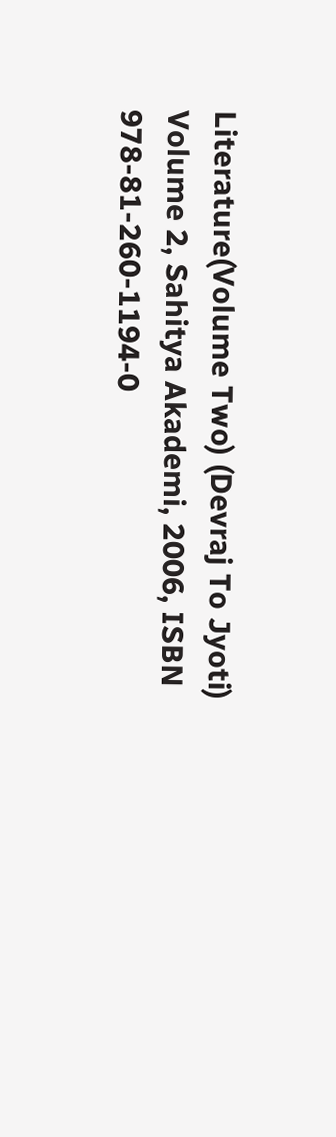Literature(Volume Two) (Devraj To Jyoti) Volume 2, Sahitya Akademi, 2006, ISBN 978-81-260-1194-0